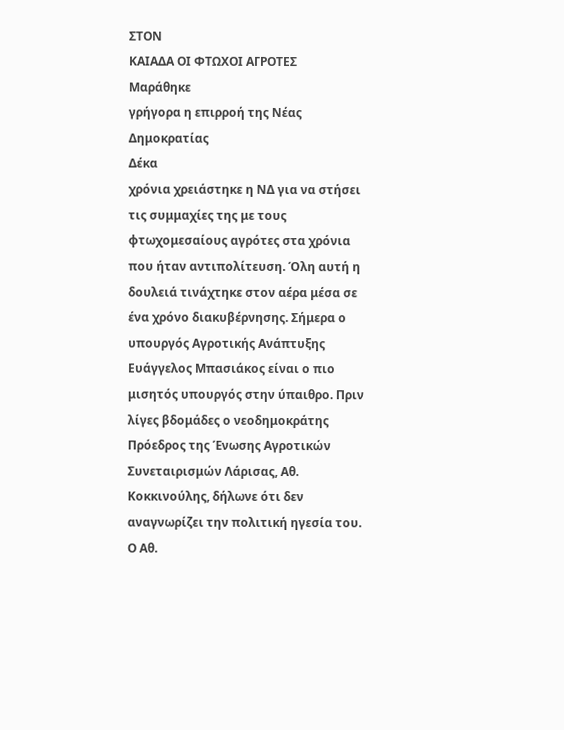ΣΤΟΝ
ΚΑΙΑΔΑ ΟΙ ΦΤΩΧΟΙ ΑΓΡΟΤΕΣ
Μαράθηκε
γρήγορα η επιρροή της Νέας
Δημοκρατίας
Δέκα
χρόνια χρειάστηκε η ΝΔ για να στήσει
τις συμμαχίες της με τους
φτωχομεσαίους αγρότες στα χρόνια
που ήταν αντιπολίτευση. Όλη αυτή η
δουλειά τινάχτηκε στον αέρα μέσα σε
ένα χρόνο διακυβέρνησης. Σήμερα ο
υπουργός Αγροτικής Ανάπτυξης
Ευάγγελος Μπασιάκος είναι ο πιο
μισητός υπουργός στην ύπαιθρο. Πριν
λίγες βδομάδες ο νεοδημοκράτης
Πρόεδρος της Ένωσης Αγροτικών
Συνεταιρισμών Λάρισας, Αθ.
Κοκκινούλης, δήλωνε ότι δεν
αναγνωρίζει την πολιτική ηγεσία του.
Ο Αθ.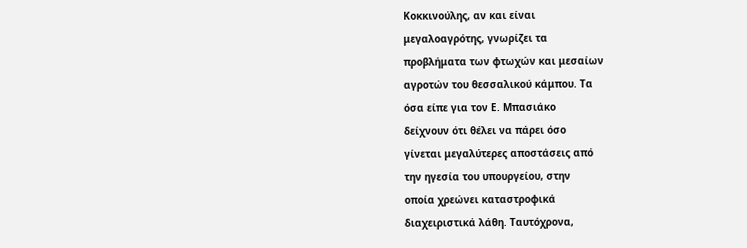Κοκκινούλης, αν και είναι
μεγαλοαγρότης, γνωρίζει τα
προβλήματα των φτωχών και μεσαίων
αγροτών του θεσσαλικού κάμπου. Τα
όσα είπε για τον Ε. Μπασιάκο
δείχνουν ότι θέλει να πάρει όσο
γίνεται μεγαλύτερες αποστάσεις από
την ηγεσία του υπουργείου, στην
οποία χρεώνει καταστροφικά
διαχειριστικά λάθη. Ταυτόχρονα,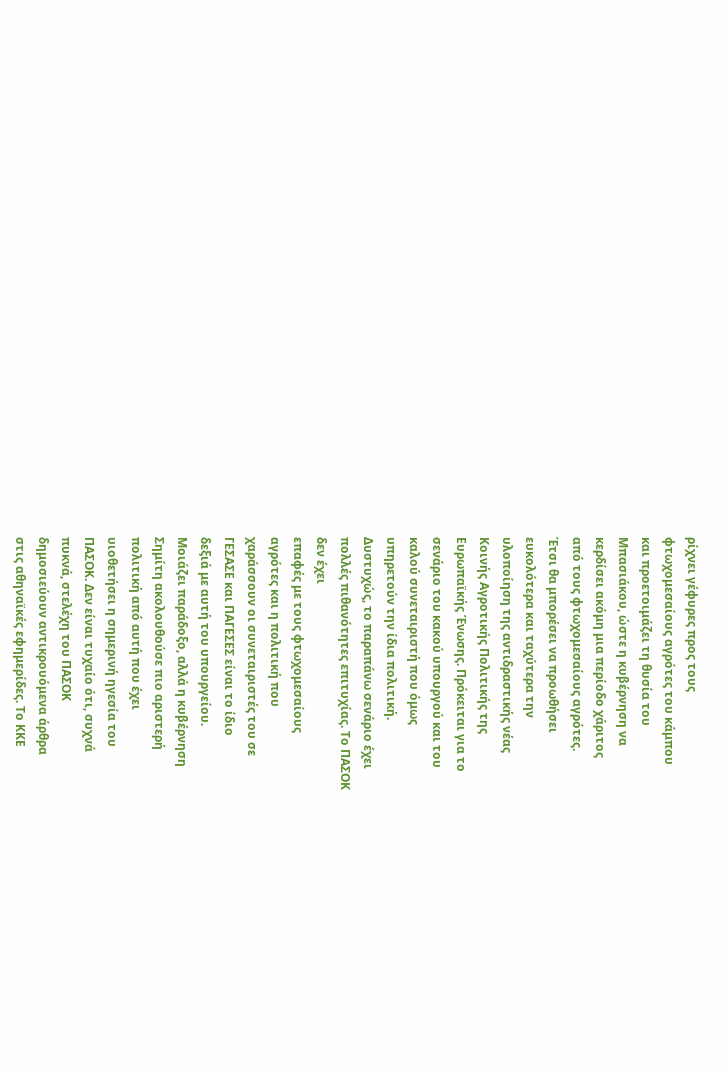ρίχνει γέφυρες προς τους
φτωχομεσαίους αγρότες του κάμπου
και προετοιμάζει τη θυσία του
Μπασιάκου, ώστε η κυβέρνηση να
κερδίσει ακόμη μια περίοδο χάριτος
από τους φτωχομεσαίους αγρότες.
Έτσι θα μπορέσει να προωθήσει
ευκολότερα και ταχύτερα την
υλοποίηση της αντιδραστικής νέας
Κοινής Αγροτικής Πολιτικής της
Ευρωπαϊκής Ένωσης. Πρόκειται για το
σενάριο του κακού υπουργού και του
καλού συνεταιριστή που όμως
υπηρετούν την ίδια πολιτική.
Δυστυχώς, το παραπάνω σενάριο έχει
πολλές πιθανότητες επιτυχίας. Το ΠΑΣΟΚ
δεν έχει
επαφές με τους φτωχομεσαίους
αγρότες και η πολιτική που
χαράσσουν οι συνεταιριστές του σε
ΓΕΣΑΣΕ και ΠΑΓΕΣΕΣ είναι το ίδιο
δεξιά με αυτή του υπουργείου.
Μοιάζει παράδοξο, αλλά η κυβέρνηση
Σημίτη ακολουθούσε πιο αριστερή
πολιτική από αυτή που έχει
υιοθετήσει η σημερινή ηγεσία του
ΠΑΣΟΚ. Δεν είναι τυχαίο ότι, συχνά
πυκνά, στελέχη του ΠΑΣΟΚ
δημοσιεύουν αντικρουόμενα άρθρα
στις αθηναϊκές εφημερίδες. Το ΚΚΕ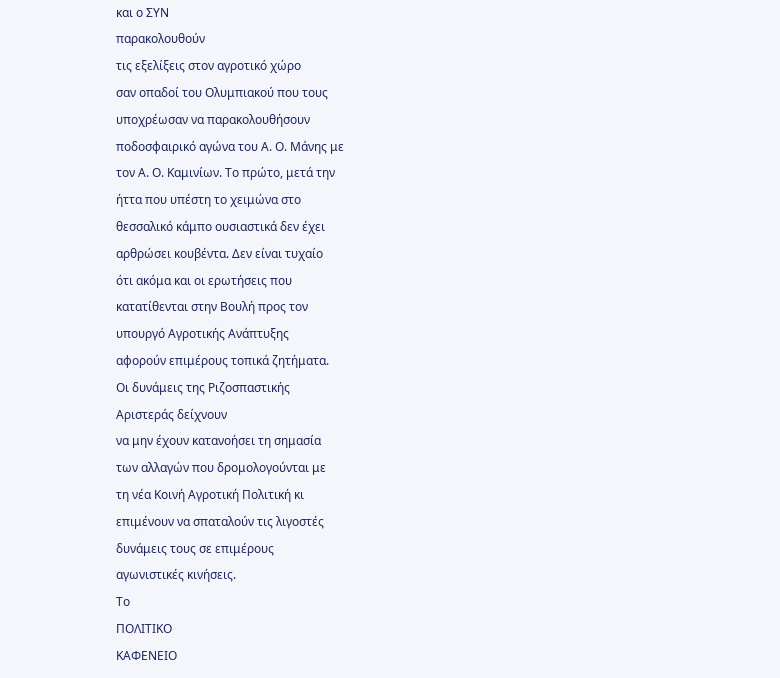και ο ΣΥΝ
παρακολουθούν
τις εξελίξεις στον αγροτικό χώρο
σαν οπαδοί του Ολυμπιακού που τους
υποχρέωσαν να παρακολουθήσουν
ποδοσφαιρικό αγώνα του Α. Ο. Μάνης με
τον Α. Ο. Καμινίων. Το πρώτο, μετά την
ήττα που υπέστη το χειμώνα στο
θεσσαλικό κάμπο ουσιαστικά δεν έχει
αρθρώσει κουβέντα. Δεν είναι τυχαίο
ότι ακόμα και οι ερωτήσεις που
κατατίθενται στην Βουλή προς τον
υπουργό Αγροτικής Ανάπτυξης
αφορούν επιμέρους τοπικά ζητήματα.
Οι δυνάμεις της Ριζοσπαστικής
Αριστεράς δείχνουν
να μην έχουν κατανοήσει τη σημασία
των αλλαγών που δρομολογούνται με
τη νέα Κοινή Αγροτική Πολιτική κι
επιμένουν να σπαταλούν τις λιγοστές
δυνάμεις τους σε επιμέρους
αγωνιστικές κινήσεις.
Το
ΠΟΛΙΤΙΚΟ
ΚΑΦΕΝΕΙΟ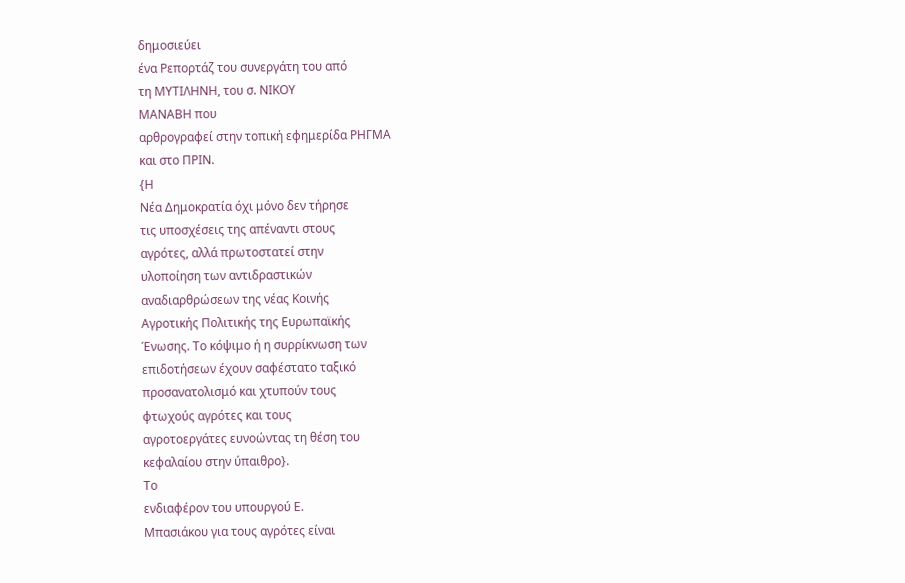δημοσιεύει
ένα Ρεπορτάζ του συνεργάτη του από
τη ΜΥΤΙΛΗΝΗ, του σ. ΝΙΚΟΥ
ΜΑΝΑΒΗ που
αρθρογραφεί στην τοπική εφημερίδα ΡΗΓΜΑ
και στο ΠΡΙΝ.
{Η
Νέα Δημοκρατία όχι μόνο δεν τήρησε
τις υποσχέσεις της απέναντι στους
αγρότες, αλλά πρωτοστατεί στην
υλοποίηση των αντιδραστικών
αναδιαρθρώσεων της νέας Κοινής
Αγροτικής Πολιτικής της Ευρωπαϊκής
Ένωσης. Το κόψιμο ή η συρρίκνωση των
επιδοτήσεων έχουν σαφέστατο ταξικό
προσανατολισμό και χτυπούν τους
φτωχούς αγρότες και τους
αγροτοεργάτες ευνοώντας τη θέση του
κεφαλαίου στην ύπαιθρο}.
Το
ενδιαφέρον του υπουργού Ε.
Μπασιάκου για τους αγρότες είναι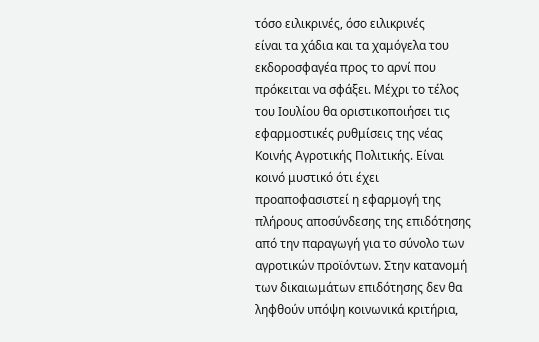τόσο ειλικρινές, όσο ειλικρινές
είναι τα χάδια και τα χαμόγελα του
εκδοροσφαγέα προς το αρνί που
πρόκειται να σφάξει. Μέχρι το τέλος
του Ιουλίου θα οριστικοποιήσει τις
εφαρμοστικές ρυθμίσεις της νέας
Κοινής Αγροτικής Πολιτικής. Είναι
κοινό μυστικό ότι έχει
προαποφασιστεί η εφαρμογή της
πλήρους αποσύνδεσης της επιδότησης
από την παραγωγή για το σύνολο των
αγροτικών προϊόντων. Στην κατανομή
των δικαιωμάτων επιδότησης δεν θα
ληφθούν υπόψη κοινωνικά κριτήρια,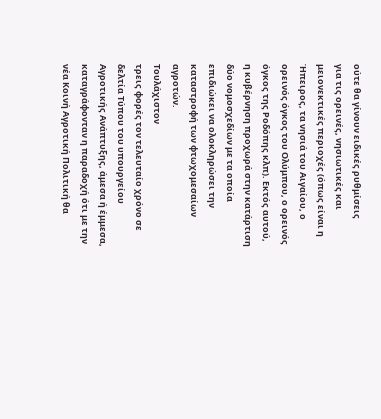ούτε θα γίνουν ειδικές ρυθμίσεις
για τις ορεινές, νησιωτικές και
μειονεκτικές περιοχές (όπως είναι η
Ήπειρος, τα νησιά του Αιγαίου, ο
ορεινός όγκος του Ολύμπου, ο ορεινός
όγκος της Ροδόπης κλπ). Εκτός αυτού,
η κυβέρνηση προχωρά στην κατάρτιση
δύο νομοσχεδίων με τα οποία
επιδιώκει να ολοκληρώσει την
καταστροφή των φτωχομεσαίων
αγροτών.
Τουλάχιστον
τρεις φορές τον τελευταίο χρόνο σε
δελτία Τύπου του υπουργείου
Αγροτικής Ανάπτυξης, άμεσα ή έμμεσα,
καταγράφονταν η παραδοχή ότι με την
νέα Κοινή Αγροτική Πολιτική θα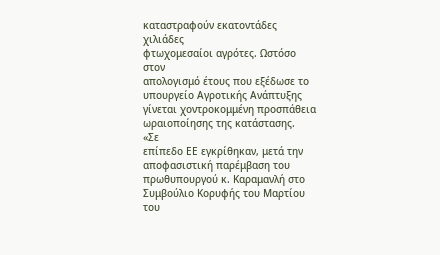καταστραφούν εκατοντάδες χιλιάδες
φτωχομεσαίοι αγρότες. Ωστόσο στον
απολογισμό έτους που εξέδωσε το
υπουργείο Αγροτικής Ανάπτυξης
γίνεται χοντροκομμένη προσπάθεια
ωραιοποίησης της κατάστασης.
«Σε
επίπεδο ΕΕ εγκρίθηκαν, μετά την
αποφασιστική παρέμβαση του
πρωθυπουργού κ. Καραμανλή στο
Συμβούλιο Κορυφής του Μαρτίου του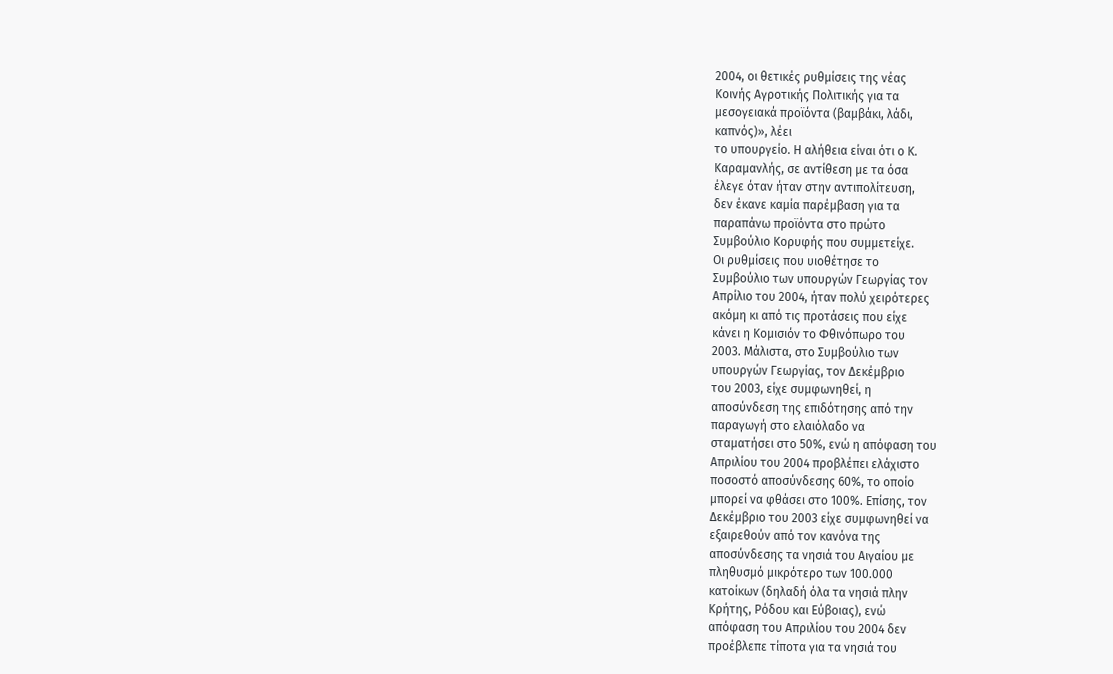2004, οι θετικές ρυθμίσεις της νέας
Κοινής Αγροτικής Πολιτικής για τα
μεσογειακά προϊόντα (βαμβάκι, λάδι,
καπνός)», λέει
το υπουργείο. Η αλήθεια είναι ότι ο Κ.
Καραμανλής, σε αντίθεση με τα όσα
έλεγε όταν ήταν στην αντιπολίτευση,
δεν έκανε καμία παρέμβαση για τα
παραπάνω προϊόντα στο πρώτο
Συμβούλιο Κορυφής που συμμετείχε.
Οι ρυθμίσεις που υιοθέτησε το
Συμβούλιο των υπουργών Γεωργίας τον
Απρίλιο του 2004, ήταν πολύ χειρότερες
ακόμη κι από τις προτάσεις που είχε
κάνει η Κομισιόν το Φθινόπωρο του
2003. Μάλιστα, στο Συμβούλιο των
υπουργών Γεωργίας, τον Δεκέμβριο
του 2003, είχε συμφωνηθεί, η
αποσύνδεση της επιδότησης από την
παραγωγή στο ελαιόλαδο να
σταματήσει στο 50%, ενώ η απόφαση του
Απριλίου του 2004 προβλέπει ελάχιστο
ποσοστό αποσύνδεσης 60%, το οποίο
μπορεί να φθάσει στο 100%. Επίσης, τον
Δεκέμβριο του 2003 είχε συμφωνηθεί να
εξαιρεθούν από τον κανόνα της
αποσύνδεσης τα νησιά του Αιγαίου με
πληθυσμό μικρότερο των 100.000
κατοίκων (δηλαδή όλα τα νησιά πλην
Κρήτης, Ρόδου και Εύβοιας), ενώ
απόφαση του Απριλίου του 2004 δεν
προέβλεπε τίποτα για τα νησιά του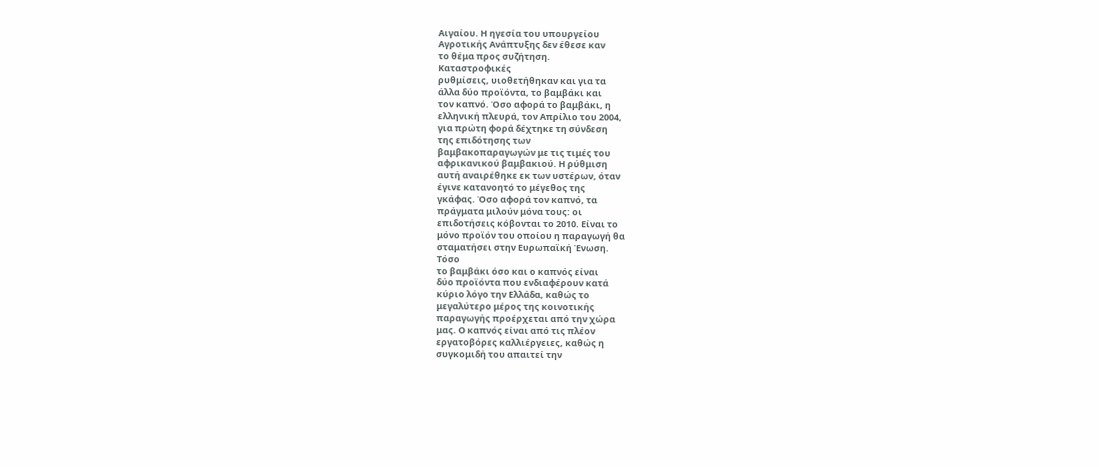Αιγαίου. Η ηγεσία του υπουργείου
Αγροτικής Ανάπτυξης δεν έθεσε καν
το θέμα προς συζήτηση.
Καταστροφικές
ρυθμίσεις, υιοθετήθηκαν και για τα
άλλα δύο προϊόντα, το βαμβάκι και
τον καπνό. Όσο αφορά το βαμβάκι, η
ελληνική πλευρά, τον Απρίλιο του 2004,
για πρώτη φορά δέχτηκε τη σύνδεση
της επιδότησης των
βαμβακοπαραγωγών με τις τιμές του
αφρικανικού βαμβακιού. Η ρύθμιση
αυτή αναιρέθηκε εκ των υστέρων, όταν
έγινε κατανοητό το μέγεθος της
γκάφας. Όσο αφορά τον καπνό, τα
πράγματα μιλούν μόνα τους: οι
επιδοτήσεις κόβονται το 2010. Είναι το
μόνο προϊόν του οποίου η παραγωγή θα
σταματήσει στην Ευρωπαϊκή Ένωση.
Τόσο
το βαμβάκι όσο και ο καπνός είναι
δύο προϊόντα που ενδιαφέρουν κατά
κύριο λόγο την Ελλάδα, καθώς το
μεγαλύτερο μέρος της κοινοτικής
παραγωγής προέρχεται από την χώρα
μας. Ο καπνός είναι από τις πλέον
εργατοβόρες καλλιέργειες, καθώς η
συγκομιδή του απαιτεί την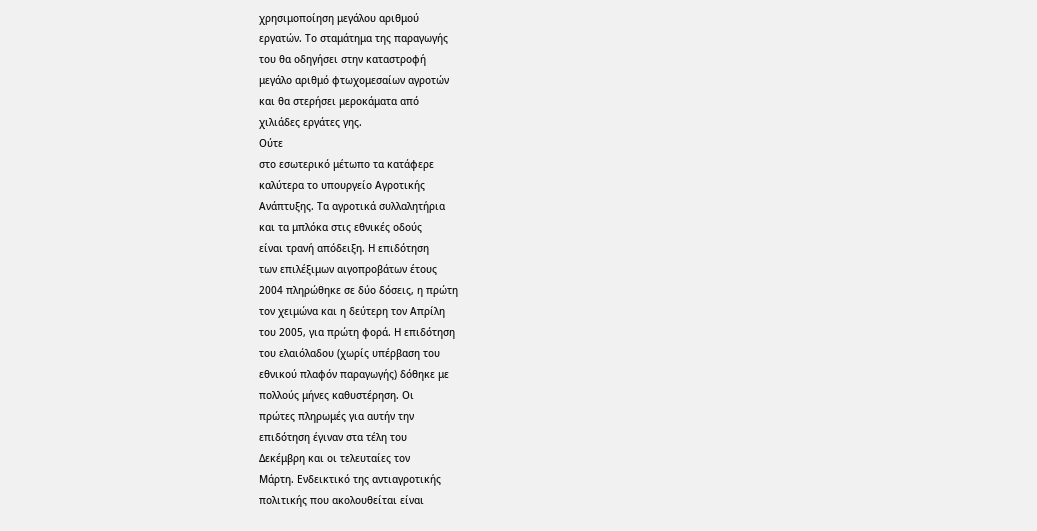χρησιμοποίηση μεγάλου αριθμού
εργατών. Το σταμάτημα της παραγωγής
του θα οδηγήσει στην καταστροφή
μεγάλο αριθμό φτωχομεσαίων αγροτών
και θα στερήσει μεροκάματα από
χιλιάδες εργάτες γης.
Ούτε
στο εσωτερικό μέτωπο τα κατάφερε
καλύτερα το υπουργείο Αγροτικής
Ανάπτυξης. Τα αγροτικά συλλαλητήρια
και τα μπλόκα στις εθνικές οδούς
είναι τρανή απόδειξη. Η επιδότηση
των επιλέξιμων αιγοπροβάτων έτους
2004 πληρώθηκε σε δύο δόσεις, η πρώτη
τον χειμώνα και η δεύτερη τον Απρίλη
του 2005, για πρώτη φορά. Η επιδότηση
του ελαιόλαδου (χωρίς υπέρβαση του
εθνικού πλαφόν παραγωγής) δόθηκε με
πολλούς μήνες καθυστέρηση. Οι
πρώτες πληρωμές για αυτήν την
επιδότηση έγιναν στα τέλη του
Δεκέμβρη και οι τελευταίες τον
Μάρτη. Ενδεικτικό της αντιαγροτικής
πολιτικής που ακολουθείται είναι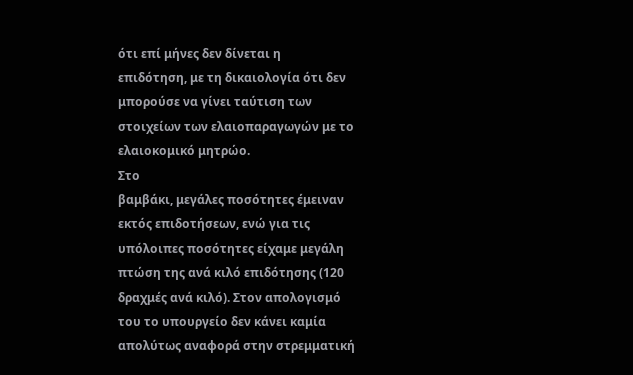ότι επί μήνες δεν δίνεται η
επιδότηση, με τη δικαιολογία ότι δεν
μπορούσε να γίνει ταύτιση των
στοιχείων των ελαιοπαραγωγών με το
ελαιοκομικό μητρώο.
Στο
βαμβάκι, μεγάλες ποσότητες έμειναν
εκτός επιδοτήσεων, ενώ για τις
υπόλοιπες ποσότητες είχαμε μεγάλη
πτώση της ανά κιλό επιδότησης (120
δραχμές ανά κιλό). Στον απολογισμό
του το υπουργείο δεν κάνει καμία
απολύτως αναφορά στην στρεμματική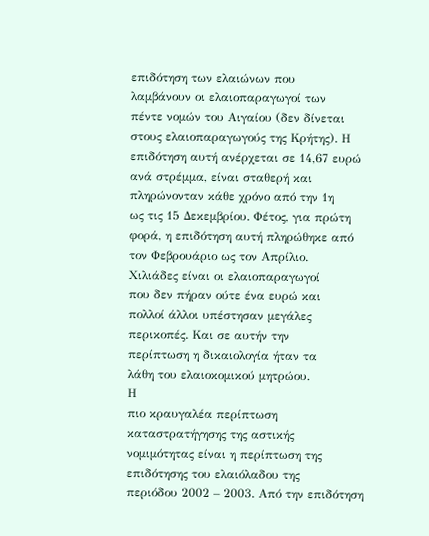επιδότηση των ελαιώνων που
λαμβάνουν οι ελαιοπαραγωγοί των
πέντε νομών του Αιγαίου (δεν δίνεται
στους ελαιοπαραγωγούς της Κρήτης). Η
επιδότηση αυτή ανέρχεται σε 14,67 ευρώ
ανά στρέμμα, είναι σταθερή και
πληρώνονταν κάθε χρόνο από την 1η
ως τις 15 Δεκεμβρίου. Φέτος, για πρώτη
φορά, η επιδότηση αυτή πληρώθηκε από
τον Φεβρουάριο ως τον Απρίλιο.
Χιλιάδες είναι οι ελαιοπαραγωγοί
που δεν πήραν ούτε ένα ευρώ και
πολλοί άλλοι υπέστησαν μεγάλες
περικοπές. Και σε αυτήν την
περίπτωση η δικαιολογία ήταν τα
λάθη του ελαιοκομικού μητρώου.
Η
πιο κραυγαλέα περίπτωση
καταστρατήγησης της αστικής
νομιμότητας είναι η περίπτωση της
επιδότησης του ελαιόλαδου της
περιόδου 2002 – 2003. Από την επιδότηση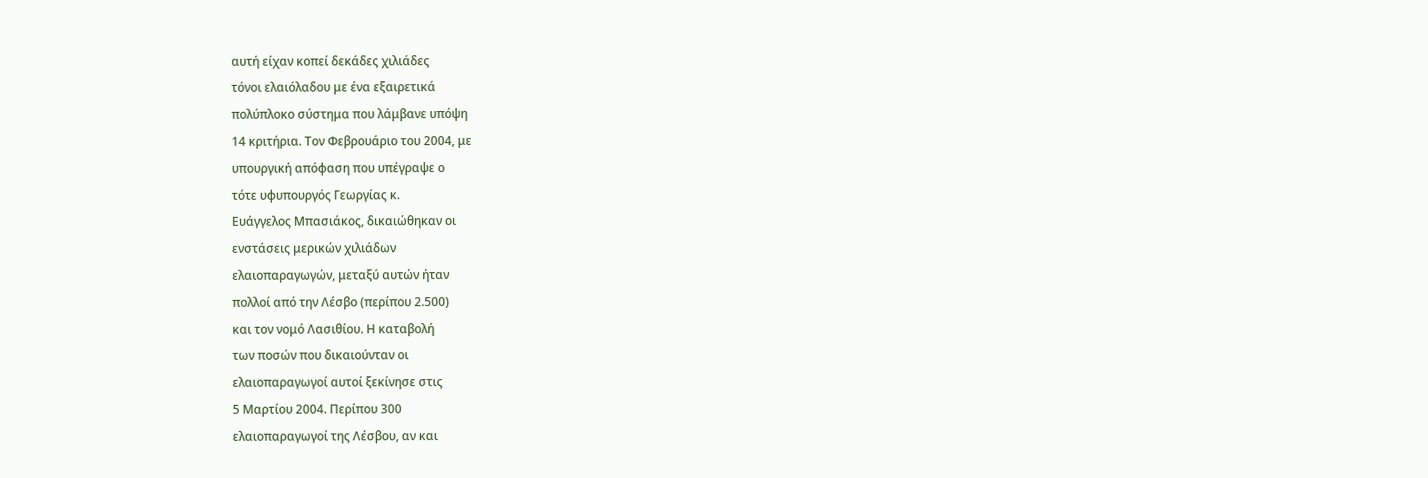αυτή είχαν κοπεί δεκάδες χιλιάδες
τόνοι ελαιόλαδου με ένα εξαιρετικά
πολύπλοκο σύστημα που λάμβανε υπόψη
14 κριτήρια. Τον Φεβρουάριο του 2004, με
υπουργική απόφαση που υπέγραψε ο
τότε υφυπουργός Γεωργίας κ.
Ευάγγελος Μπασιάκος, δικαιώθηκαν οι
ενστάσεις μερικών χιλιάδων
ελαιοπαραγωγών, μεταξύ αυτών ήταν
πολλοί από την Λέσβο (περίπου 2.500)
και τον νομό Λασιθίου. Η καταβολή
των ποσών που δικαιούνταν οι
ελαιοπαραγωγοί αυτοί ξεκίνησε στις
5 Μαρτίου 2004. Περίπου 300
ελαιοπαραγωγοί της Λέσβου, αν και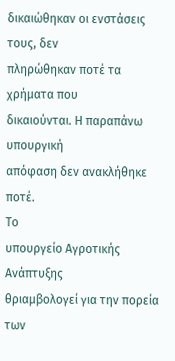δικαιώθηκαν οι ενστάσεις τους, δεν
πληρώθηκαν ποτέ τα χρήματα που
δικαιούνται. Η παραπάνω υπουργική
απόφαση δεν ανακλήθηκε ποτέ.
Το
υπουργείο Αγροτικής Ανάπτυξης
θριαμβολογεί για την πορεία των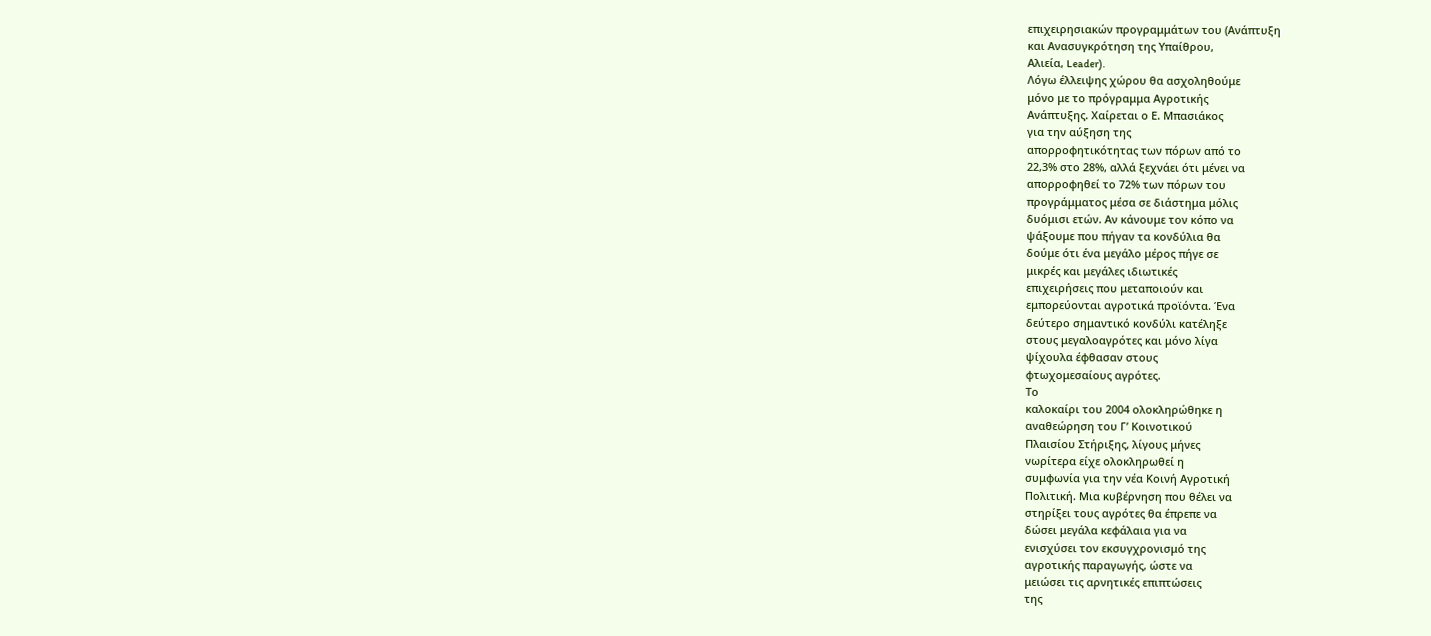επιχειρησιακών προγραμμάτων του (Ανάπτυξη
και Ανασυγκρότηση της Υπαίθρου,
Αλιεία, Leader).
Λόγω έλλειψης χώρου θα ασχοληθούμε
μόνο με το πρόγραμμα Αγροτικής
Ανάπτυξης. Χαίρεται ο Ε. Μπασιάκος
για την αύξηση της
απορροφητικότητας των πόρων από το
22,3% στο 28%, αλλά ξεχνάει ότι μένει να
απορροφηθεί το 72% των πόρων του
προγράμματος μέσα σε διάστημα μόλις
δυόμισι ετών. Αν κάνουμε τον κόπο να
ψάξουμε που πήγαν τα κονδύλια θα
δούμε ότι ένα μεγάλο μέρος πήγε σε
μικρές και μεγάλες ιδιωτικές
επιχειρήσεις που μεταποιούν και
εμπορεύονται αγροτικά προϊόντα. Ένα
δεύτερο σημαντικό κονδύλι κατέληξε
στους μεγαλοαγρότες και μόνο λίγα
ψίχουλα έφθασαν στους
φτωχομεσαίους αγρότες.
Το
καλοκαίρι του 2004 ολοκληρώθηκε η
αναθεώρηση του Γ’ Κοινοτικού
Πλαισίου Στήριξης, λίγους μήνες
νωρίτερα είχε ολοκληρωθεί η
συμφωνία για την νέα Κοινή Αγροτική
Πολιτική. Μια κυβέρνηση που θέλει να
στηρίξει τους αγρότες θα έπρεπε να
δώσει μεγάλα κεφάλαια για να
ενισχύσει τον εκσυγχρονισμό της
αγροτικής παραγωγής, ώστε να
μειώσει τις αρνητικές επιπτώσεις
της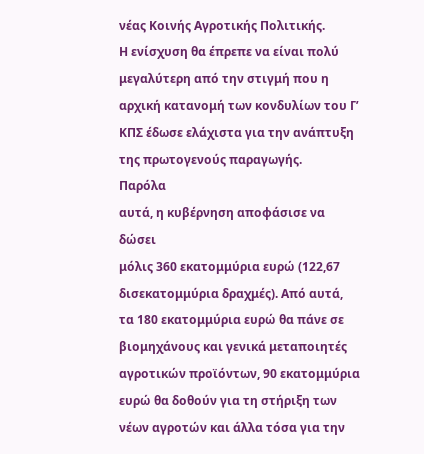νέας Κοινής Αγροτικής Πολιτικής.
Η ενίσχυση θα έπρεπε να είναι πολύ
μεγαλύτερη από την στιγμή που η
αρχική κατανομή των κονδυλίων του Γ’
ΚΠΣ έδωσε ελάχιστα για την ανάπτυξη
της πρωτογενούς παραγωγής.
Παρόλα
αυτά, η κυβέρνηση αποφάσισε να δώσει
μόλις 360 εκατομμύρια ευρώ (122,67
δισεκατομμύρια δραχμές). Από αυτά,
τα 180 εκατομμύρια ευρώ θα πάνε σε
βιομηχάνους και γενικά μεταποιητές
αγροτικών προϊόντων, 90 εκατομμύρια
ευρώ θα δοθούν για τη στήριξη των
νέων αγροτών και άλλα τόσα για την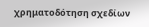χρηματοδότηση σχεδίων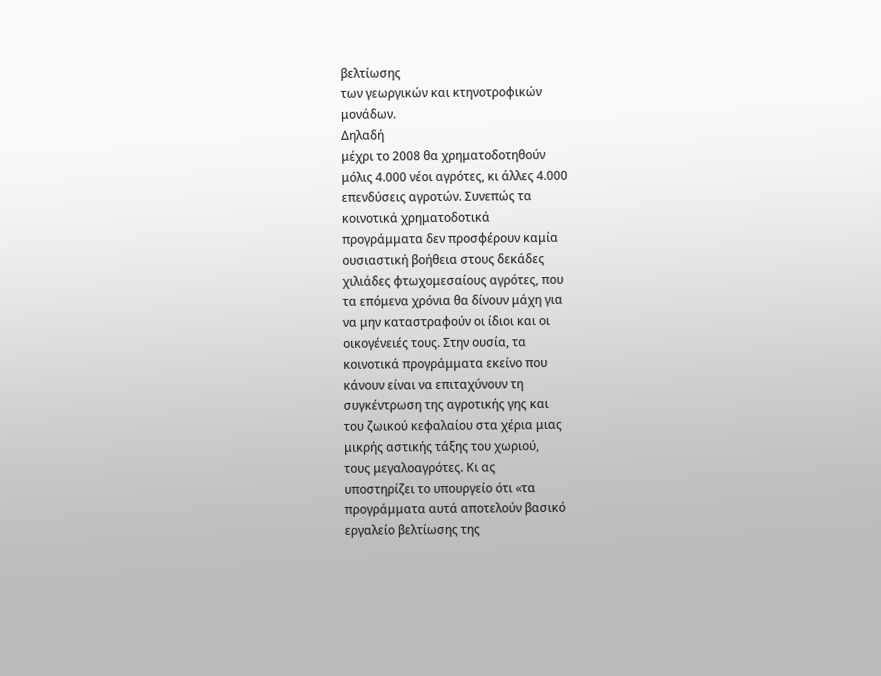βελτίωσης
των γεωργικών και κτηνοτροφικών
μονάδων.
Δηλαδή
μέχρι το 2008 θα χρηματοδοτηθούν
μόλις 4.000 νέοι αγρότες, κι άλλες 4.000
επενδύσεις αγροτών. Συνεπώς τα
κοινοτικά χρηματοδοτικά
προγράμματα δεν προσφέρουν καμία
ουσιαστική βοήθεια στους δεκάδες
χιλιάδες φτωχομεσαίους αγρότες, που
τα επόμενα χρόνια θα δίνουν μάχη για
να μην καταστραφούν οι ίδιοι και οι
οικογένειές τους. Στην ουσία, τα
κοινοτικά προγράμματα εκείνο που
κάνουν είναι να επιταχύνουν τη
συγκέντρωση της αγροτικής γης και
του ζωικού κεφαλαίου στα χέρια μιας
μικρής αστικής τάξης του χωριού,
τους μεγαλοαγρότες. Κι ας
υποστηρίζει το υπουργείο ότι «τα
προγράμματα αυτά αποτελούν βασικό
εργαλείο βελτίωσης της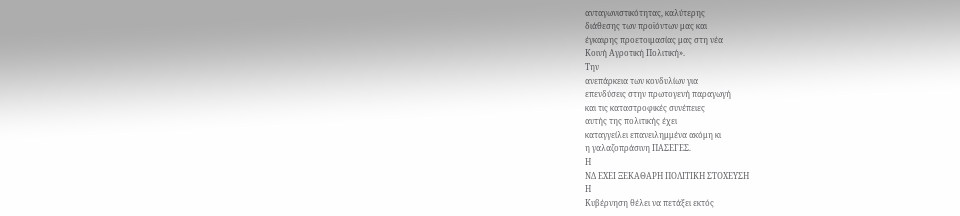ανταγωνιστικότητας, καλύτερης
διάθεσης των προϊόντων μας και
έγκαιρης προετοιμασίας μας στη νέα
Κοινή Αγροτική Πολιτική».
Την
ανεπάρκεια των κονδυλίων για
επενδύσεις στην πρωτογενή παραγωγή
και τις καταστροφικές συνέπειες
αυτής της πολιτικής έχει
καταγγείλει επανειλημμένα ακόμη κι
η γαλαζοπράσινη ΠΑΣΕΓΕΣ.
Η
ΝΔ ΕΧΕΙ ΞΕΚΑΘΑΡΗ ΠΟΛΙΤΙΚΗ ΣΤΟΧΕΥΣΗ
Η
Κυβέρνηση θέλει να πετάξει εκτός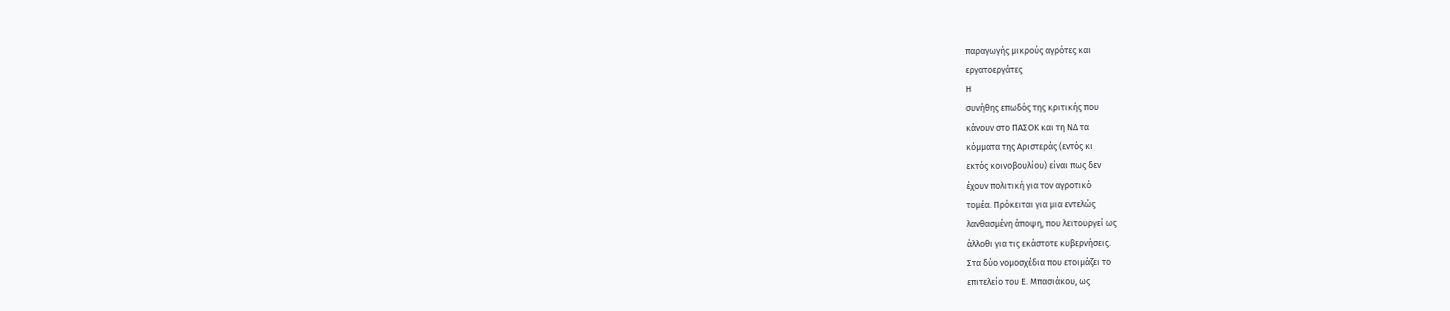παραγωγής μικρούς αγρότες και
εργατοεργάτες
Η
συνήθης επωδός της κριτικής που
κάνουν στο ΠΑΣΟΚ και τη ΝΔ τα
κόμματα της Αριστεράς (εντός κι
εκτός κοινοβουλίου) είναι πως δεν
έχουν πολιτική για τον αγροτικό
τομέα. Πρόκειται για μια εντελώς
λανθασμένη άποψη, που λειτουργεί ως
άλλοθι για τις εκάστοτε κυβερνήσεις.
Στα δύο νομοσχέδια που ετοιμάζει το
επιτελείο του Ε. Μπασιάκου, ως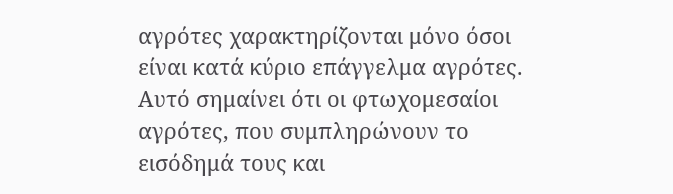αγρότες χαρακτηρίζονται μόνο όσοι
είναι κατά κύριο επάγγελμα αγρότες.
Αυτό σημαίνει ότι οι φτωχομεσαίοι
αγρότες, που συμπληρώνουν το
εισόδημά τους και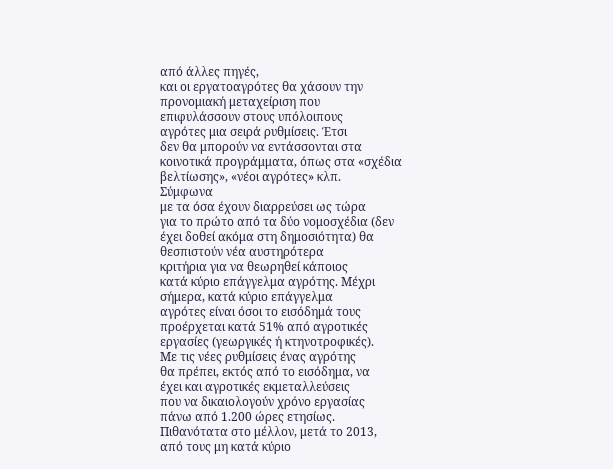από άλλες πηγές,
και οι εργατοαγρότες θα χάσουν την
προνομιακή μεταχείριση που
επιφυλάσσουν στους υπόλοιπους
αγρότες μια σειρά ρυθμίσεις. Έτσι
δεν θα μπορούν να εντάσσονται στα
κοινοτικά προγράμματα, όπως στα «σχέδια
βελτίωσης», «νέοι αγρότες» κλπ.
Σύμφωνα
με τα όσα έχουν διαρρεύσει ως τώρα
για το πρώτο από τα δύο νομοσχέδια (δεν
έχει δοθεί ακόμα στη δημοσιότητα) θα
θεσπιστούν νέα αυστηρότερα
κριτήρια για να θεωρηθεί κάποιος
κατά κύριο επάγγελμα αγρότης. Μέχρι
σήμερα, κατά κύριο επάγγελμα
αγρότες είναι όσοι το εισόδημά τους
προέρχεται κατά 51% από αγροτικές
εργασίες (γεωργικές ή κτηνοτροφικές).
Με τις νέες ρυθμίσεις ένας αγρότης
θα πρέπει, εκτός από το εισόδημα, να
έχει και αγροτικές εκμεταλλεύσεις
που να δικαιολογούν χρόνο εργασίας
πάνω από 1.200 ώρες ετησίως.
Πιθανότατα στο μέλλον, μετά το 2013,
από τους μη κατά κύριο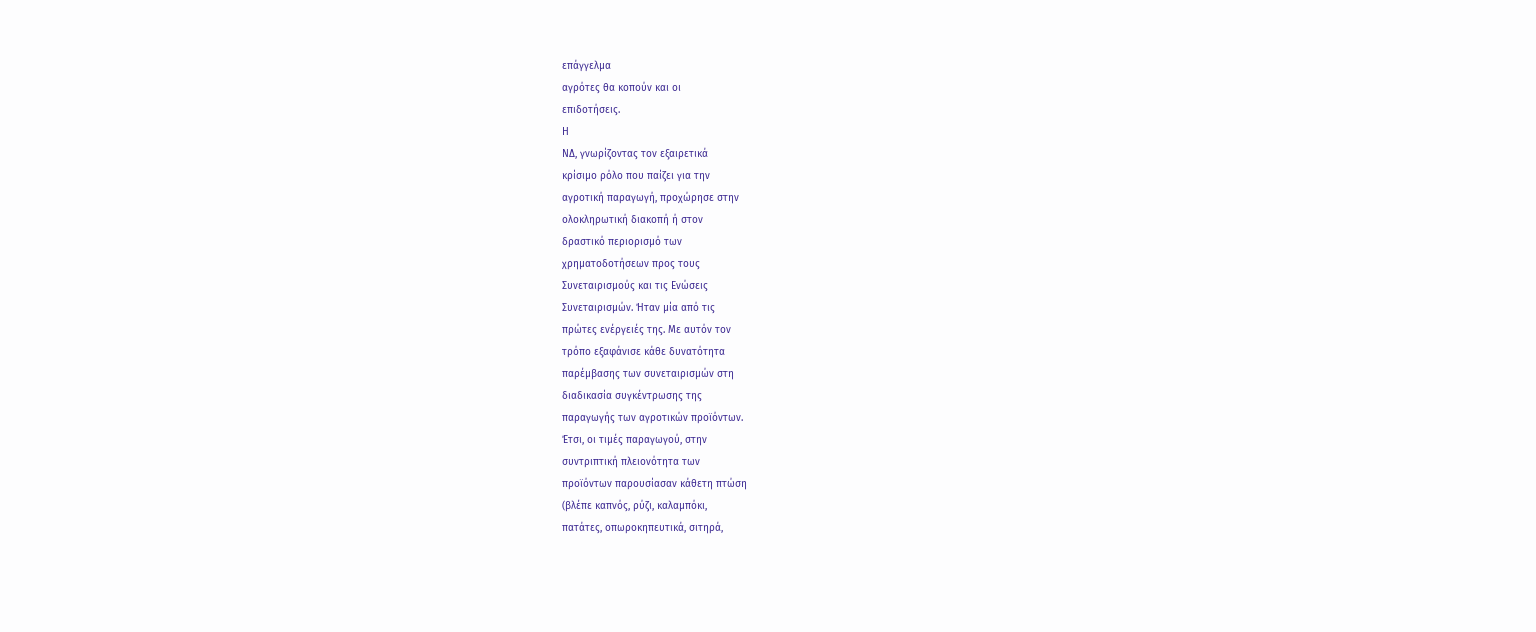επάγγελμα
αγρότες θα κοπούν και οι
επιδοτήσεις.
Η
ΝΔ, γνωρίζοντας τον εξαιρετικά
κρίσιμο ρόλο που παίζει για την
αγροτική παραγωγή, προχώρησε στην
ολοκληρωτική διακοπή ή στον
δραστικό περιορισμό των
χρηματοδοτήσεων προς τους
Συνεταιρισμούς και τις Ενώσεις
Συνεταιρισμών. Ήταν μία από τις
πρώτες ενέργειές της. Με αυτόν τον
τρόπο εξαφάνισε κάθε δυνατότητα
παρέμβασης των συνεταιρισμών στη
διαδικασία συγκέντρωσης της
παραγωγής των αγροτικών προϊόντων.
Έτσι, οι τιμές παραγωγού, στην
συντριπτική πλειονότητα των
προϊόντων παρουσίασαν κάθετη πτώση
(βλέπε καπνός, ρύζι, καλαμπόκι,
πατάτες, οπωροκηπευτικά, σιτηρά,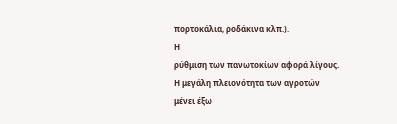πορτοκάλια, ροδάκινα κλπ.).
Η
ρύθμιση των πανωτοκίων αφορά λίγους.
Η μεγάλη πλειονότητα των αγροτών
μένει έξω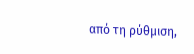από τη ρύθμιση,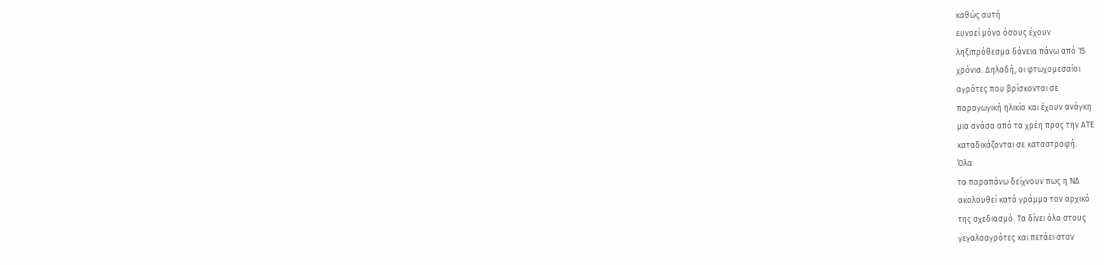καθώς αυτή
ευνοεί μόνο όσους έχουν
ληξιπρόθεσμα δάνεια πάνω από 15
χρόνια. Δηλαδή, οι φτωχομεσαίοι
αγρότες που βρίσκονται σε
παραγωγική ηλικία και έχουν ανάγκη
μια ανάσα από τα χρέη προς την ΑΤΕ
καταδικάζονται σε καταστροφή.
Όλα
τα παραπάνω δείχνουν πως η ΝΔ
ακολουθεί κατά γράμμα τον αρχικό
της σχεδιασμό. Τα δίνει όλα στους
γεγαλοαγρότες και πετάει στον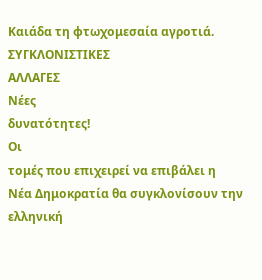Καιάδα τη φτωχομεσαία αγροτιά.
ΣΥΓΚΛΟΝΙΣΤΙΚΕΣ
ΑΛΛΑΓΕΣ
Νέες
δυνατότητες!
Οι
τομές που επιχειρεί να επιβάλει η
Νέα Δημοκρατία θα συγκλονίσουν την
ελληνική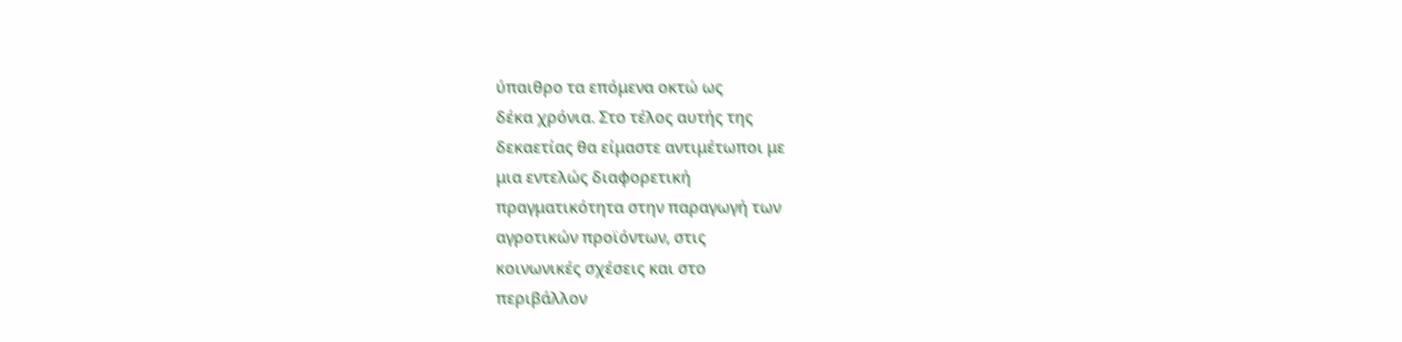ύπαιθρο τα επόμενα οκτώ ως
δέκα χρόνια. Στο τέλος αυτής της
δεκαετίας θα είμαστε αντιμέτωποι με
μια εντελώς διαφορετική
πραγματικότητα στην παραγωγή των
αγροτικών προϊόντων, στις
κοινωνικές σχέσεις και στο
περιβάλλον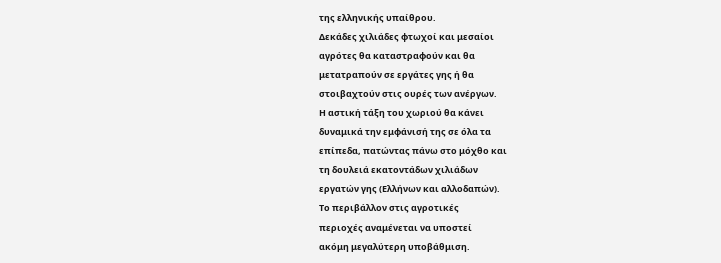της ελληνικής υπαίθρου.
Δεκάδες χιλιάδες φτωχοί και μεσαίοι
αγρότες θα καταστραφούν και θα
μετατραπούν σε εργάτες γης ή θα
στοιβαχτούν στις ουρές των ανέργων.
Η αστική τάξη του χωριού θα κάνει
δυναμικά την εμφάνισή της σε όλα τα
επίπεδα, πατώντας πάνω στο μόχθο και
τη δουλειά εκατοντάδων χιλιάδων
εργατών γης (Ελλήνων και αλλοδαπών).
Το περιβάλλον στις αγροτικές
περιοχές αναμένεται να υποστεί
ακόμη μεγαλύτερη υποβάθμιση.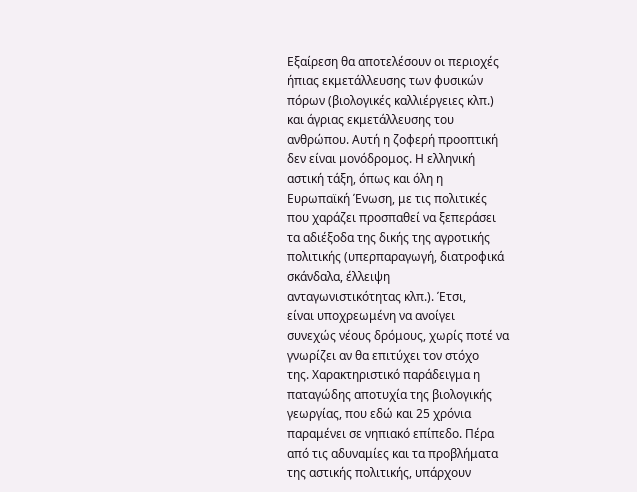Εξαίρεση θα αποτελέσουν οι περιοχές
ήπιας εκμετάλλευσης των φυσικών
πόρων (βιολογικές καλλιέργειες κλπ.)
και άγριας εκμετάλλευσης του
ανθρώπου. Αυτή η ζοφερή προοπτική
δεν είναι μονόδρομος. Η ελληνική
αστική τάξη, όπως και όλη η
Ευρωπαϊκή Ένωση, με τις πολιτικές
που χαράζει προσπαθεί να ξεπεράσει
τα αδιέξοδα της δικής της αγροτικής
πολιτικής (υπερπαραγωγή, διατροφικά
σκάνδαλα, έλλειψη
ανταγωνιστικότητας κλπ.). Έτσι,
είναι υποχρεωμένη να ανοίγει
συνεχώς νέους δρόμους, χωρίς ποτέ να
γνωρίζει αν θα επιτύχει τον στόχο
της. Χαρακτηριστικό παράδειγμα η
παταγώδης αποτυχία της βιολογικής
γεωργίας, που εδώ και 25 χρόνια
παραμένει σε νηπιακό επίπεδο. Πέρα
από τις αδυναμίες και τα προβλήματα
της αστικής πολιτικής, υπάρχουν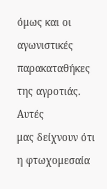όμως και οι αγωνιστικές
παρακαταθήκες της αγροτιάς. Αυτές
μας δείχνουν ότι η φτωχομεσαία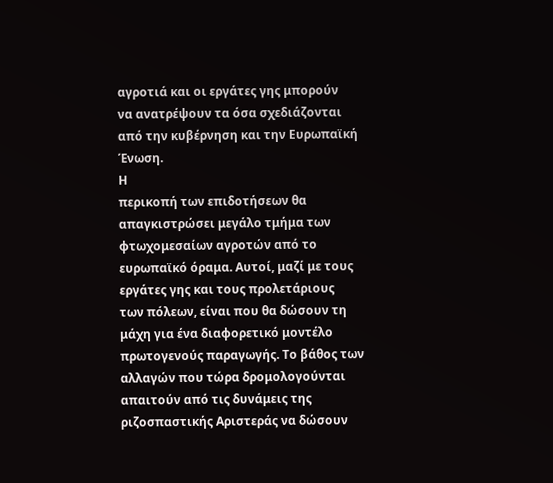αγροτιά και οι εργάτες γης μπορούν
να ανατρέψουν τα όσα σχεδιάζονται
από την κυβέρνηση και την Ευρωπαϊκή
Ένωση.
Η
περικοπή των επιδοτήσεων θα
απαγκιστρώσει μεγάλο τμήμα των
φτωχομεσαίων αγροτών από το
ευρωπαϊκό όραμα. Αυτοί, μαζί με τους
εργάτες γης και τους προλετάριους
των πόλεων, είναι που θα δώσουν τη
μάχη για ένα διαφορετικό μοντέλο
πρωτογενούς παραγωγής. Το βάθος των
αλλαγών που τώρα δρομολογούνται
απαιτούν από τις δυνάμεις της
ριζοσπαστικής Αριστεράς να δώσουν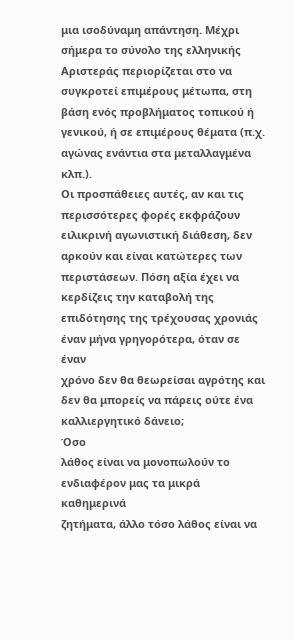μια ισοδύναμη απάντηση. Μέχρι
σήμερα το σύνολο της ελληνικής
Αριστεράς περιορίζεται στο να
συγκροτεί επιμέρους μέτωπα, στη
βάση ενός προβλήματος τοπικού ή
γενικού, ή σε επιμέρους θέματα (π.χ.
αγώνας ενάντια στα μεταλλαγμένα κλπ.).
Οι προσπάθειες αυτές, αν και τις
περισσότερες φορές εκφράζουν
ειλικρινή αγωνιστική διάθεση, δεν
αρκούν και είναι κατώτερες των
περιστάσεων. Πόση αξία έχει να
κερδίζεις την καταβολή της
επιδότησης της τρέχουσας χρονιάς
έναν μήνα γρηγορότερα, όταν σε έναν
χρόνο δεν θα θεωρείσαι αγρότης και
δεν θα μπορείς να πάρεις ούτε ένα
καλλιεργητικό δάνειο;
Όσο
λάθος είναι να μονοπωλούν το
ενδιαφέρον μας τα μικρά καθημερινά
ζητήματα, άλλο τόσο λάθος είναι να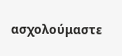ασχολούμαστε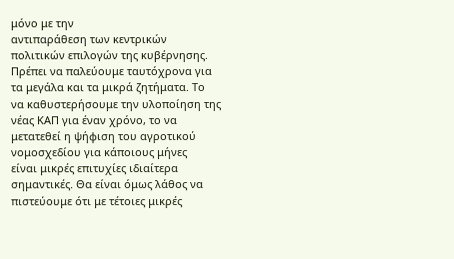μόνο με την
αντιπαράθεση των κεντρικών
πολιτικών επιλογών της κυβέρνησης.
Πρέπει να παλεύουμε ταυτόχρονα για
τα μεγάλα και τα μικρά ζητήματα. Το
να καθυστερήσουμε την υλοποίηση της
νέας ΚΑΠ για έναν χρόνο, το να
μετατεθεί η ψήφιση του αγροτικού
νομοσχεδίου για κάποιους μήνες
είναι μικρές επιτυχίες ιδιαίτερα
σημαντικές. Θα είναι όμως λάθος να
πιστεύουμε ότι με τέτοιες μικρές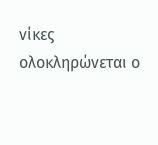νίκες ολοκληρώνεται ο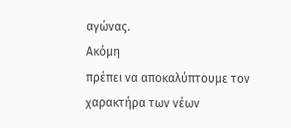αγώνας.
Ακόμη
πρέπει να αποκαλύπτουμε τον
χαρακτήρα των νέων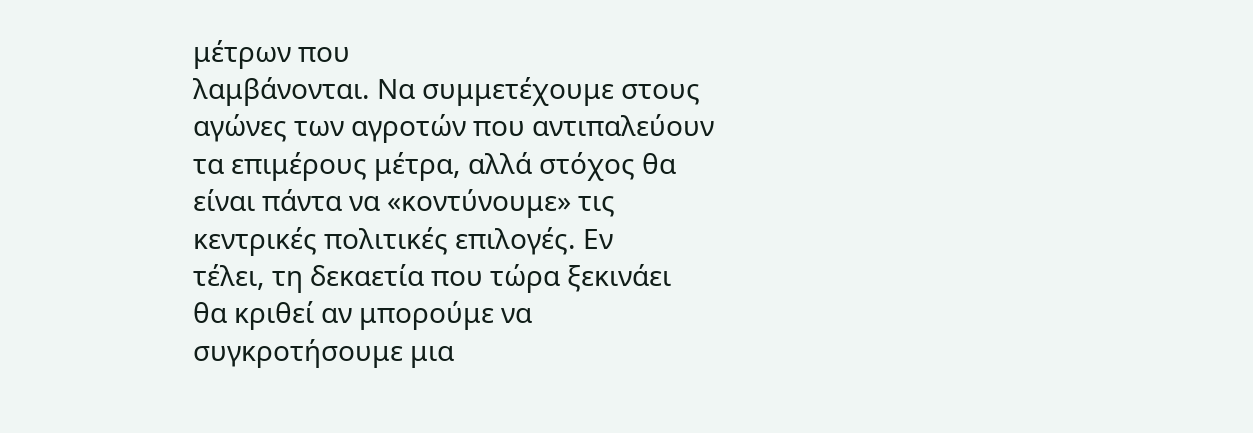μέτρων που
λαμβάνονται. Να συμμετέχουμε στους
αγώνες των αγροτών που αντιπαλεύουν
τα επιμέρους μέτρα, αλλά στόχος θα
είναι πάντα να «κοντύνουμε» τις
κεντρικές πολιτικές επιλογές. Εν
τέλει, τη δεκαετία που τώρα ξεκινάει
θα κριθεί αν μπορούμε να
συγκροτήσουμε μια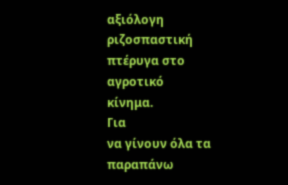αξιόλογη
ριζοσπαστική πτέρυγα στο αγροτικό
κίνημα.
Για
να γίνουν όλα τα παραπάνω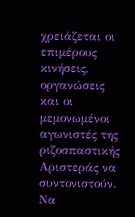χρειάζεται οι επιμέρους κινήσεις,
οργανώσεις και οι μεμονωμένοι
αγωνιστές της ριζοσπαστικής
Αριστεράς να συντονιστούν. Να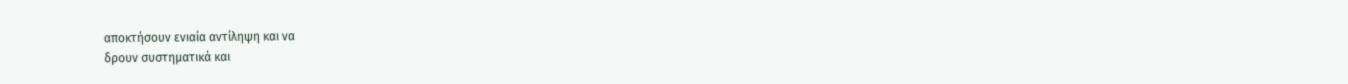αποκτήσουν ενιαία αντίληψη και να
δρουν συστηματικά και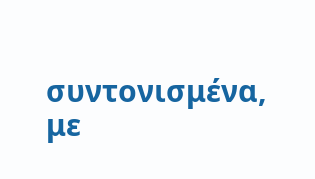συντονισμένα,
με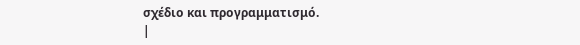σχέδιο και προγραμματισμό.
|